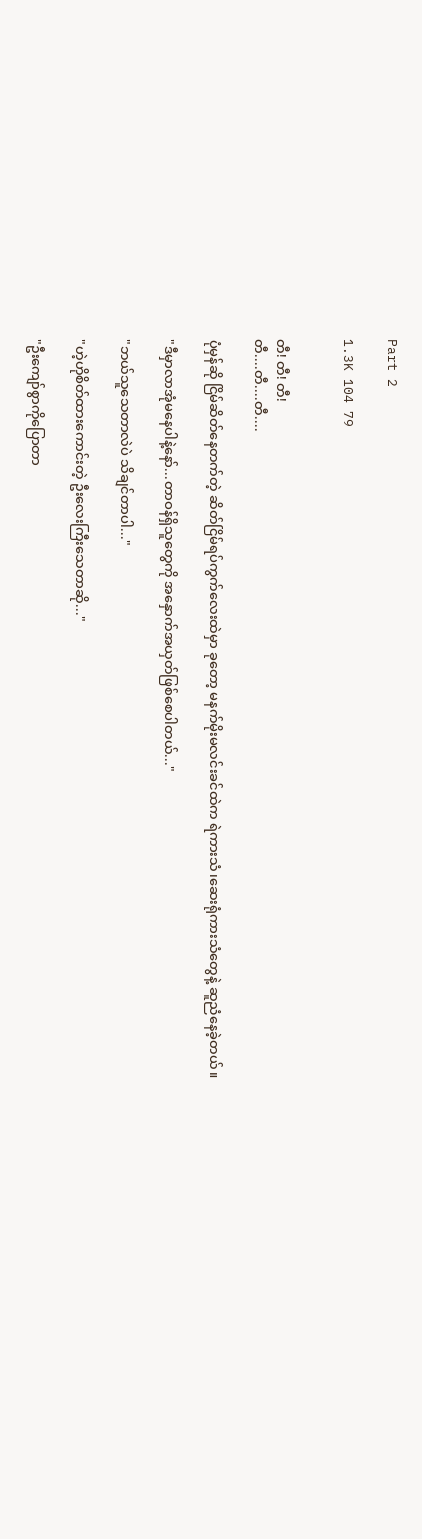Part 2

1.3K 104 79


တီ! တီ! တီ!
တီ....တီ....တီ....

ပုံမှန်ဆို ငြိမ်ဆိတ်နေတက်တဲ့ ဆိတ်ငြိမ်ရပ်ကွက်လေးထဲမှာ ခုတော့ မနက်မိုးမလင်းခင်ထဲက ရဲကားသံ၊ဆေးရုံကားသံတွေနဲ့ ဆူညံနေခဲ့တယ်။

"ဒီမှာလာအုံမနေပါနဲ့နော်...တာဝန်ရှိသူတွေကို အနှောက်အယှတ်ဖြစ်စေပါတယ်..."

"ဘယ်သူသေတာလဲပဲ သိချင်တာပါ..."

"ဟဲ့ဟိုစိတ်ထားကောင်းတဲ့ ဦးလေးကြီးသေတာဆို..."

"ဦးကျော်စွာကိုပြောတာ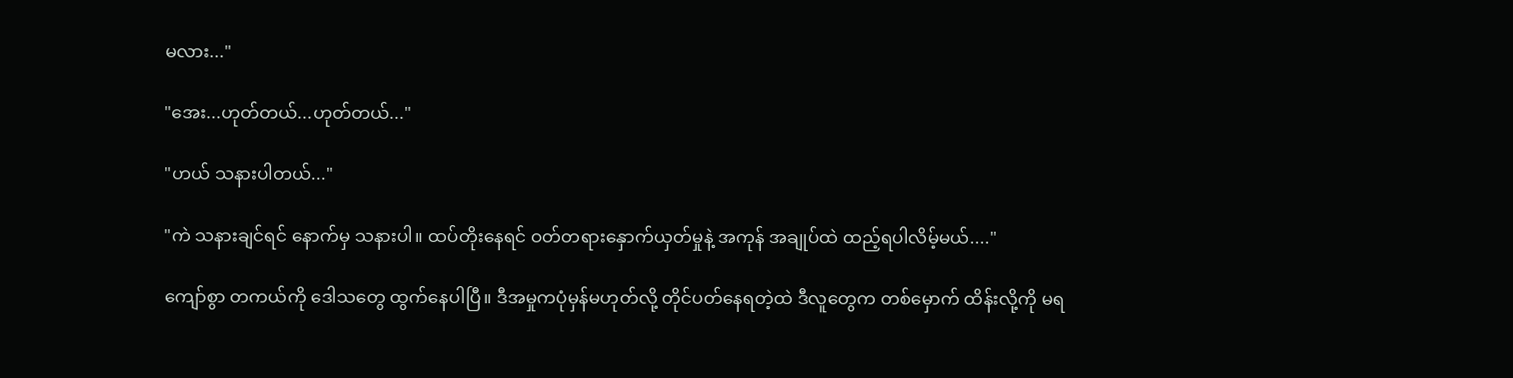မလား..."

"အေး...ဟုတ်တယ်...ဟုတ်တယ်..."

"ဟယ် သနားပါတယ်..."

"ကဲ သနားချင်ရင် နောက်မှ သနားပါ။ ထပ်တိုး‌နေရင် ဝတ်တရားနှောက်ယှတ်မှုနဲ့ အကုန် အချုပ်ထဲ ထည့်ရပါလိမ့်မယ်...."

ကျော်စွာ တကယ်ကို ဒေါသတွေ ထွက်နေပါပြီ။ ဒီအမှုကပုံမှန်မဟုတ်လို့ တိုင်ပတ်နေရတဲ့ထဲ ဒီလူတွေက တစ်မှောက် ထိန်းလို့ကို မရ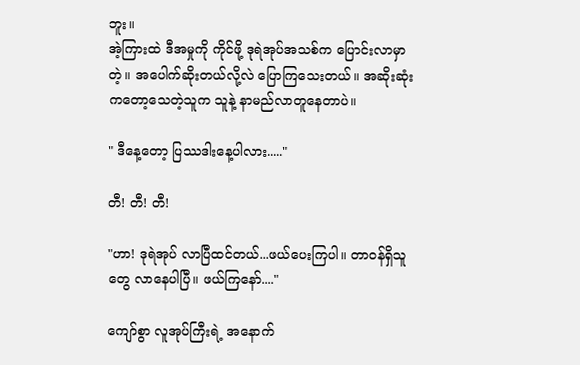ဘူး။
အဲ့ကြားထဲ ဒီအမှုကို ကိုင်ဖို့ ဒုရဲအုပ်အသစ်က ပြောင်းလာမှာတဲ့။ အပေါက်ဆိုးတယ်လို့လဲ ပြောကြသေးတယ်။ အဆိုးဆုံးကတော့သေတဲ့သူက သူနဲ့ နာမည်လာတူနေတာပဲ။

" ဒီနေ့တော့ ပြဿဒါးနေ့ပါလား....."

တီ! တီ! တီ!

"ဟာ! ဒုရဲအုပ် လာပြီထင်တယ်...ဖယ်ပေးကြပါ။ တာဝန်ရှိသူတွေ ‌လာနေပါပြီ။ ဖယ်ကြနော်...."

ကျော်စွာ လူအုပ်ကြီးရဲ့ အနောက်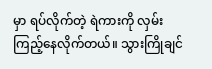မှာ ရပ်လိုက်တဲ့ ရဲကားကို လှမ်းကြည့်နေလိုက်တယ်။ သွားကြိုချင်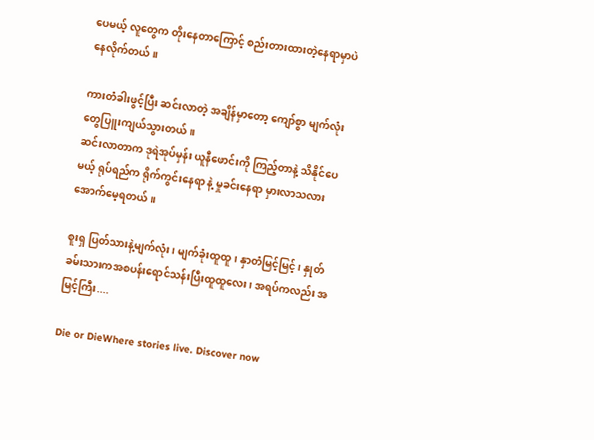ပေမယ့် လူတွေက တိုးနေတာကြောင့် စည်းတားထားတဲ့နေရာမှာပဲ နေလိုက်တယ်။

ကားတံခါးဖွင့်ပြီး ဆင်းလာတဲ့ အချိန်မှာတော့ ကျော်စွာ မျက်လုံးတွေပြူးကျယ်သွားတယ်။
ဆင်းလာတာက ဒုရဲအုပ်မှန်း ယူနီဖောင်းကို ကြည့်တာနဲ့ သိနိုင်ပေမယ့် ရုပ်ရည်က ရိုက်ကွင်းနေရာ နဲ့ မှုခင်းနေရာ မှားလာသလား အောက်မေ့ရတယ်။

စူးရှ ပြတ်သားနဲ့မျက်လုံး၊ မျက်ခုံးထူထူ၊ နှာတံမြင့်မြင့်၊ နှုတ်ခမ်းသားကအစ‌ပန်းရောင်သန်းပြီးထူထူလေး၊ အရပ်ကလည်း အမြင့်ကြီး....

Die or DieWhere stories live. Discover now